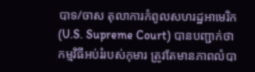បាទ/ចាស តុលាការកំពូលសហរដ្ឋអាមេរិក (U.S. Supreme Court) បានបញ្ជាក់ថាកម្មវិធីអប់រំរបស់កុមារ ត្រូវតែមានភាពលំបា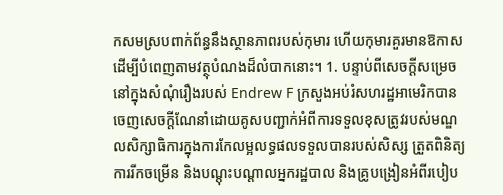កសមស្របពាក់ព័ន្ធនឹងស្ថានភាពរបស់កុមារ ហើយកុមារគួរមានឱកាសដើម្បីបំពេញតាមវត្ថុបំណងដ៏លំបាកនោះ។ 1. បន្ទាប់ពីសេចក្តីសម្រេចនៅក្នុងសំណុំរឿងរបស់ Endrew F ក្រសួងអប់រំសហរដ្ឋអាមេរិកបានចេញសេចក្តីណែនាំដោយគូសបញ្ជាក់អំពីការទទួលខុសត្រូវរបស់មណ្ឌលសិក្សាធិការក្នុងការកែលម្អលទ្ធផលទទួលបានរបស់សិស្ស ត្រួតពិនិត្យការរីកចម្រើន និងបណ្តុះបណ្តាលអ្នករដ្ឋបាល និងគ្រូបង្រៀនអំពីរបៀប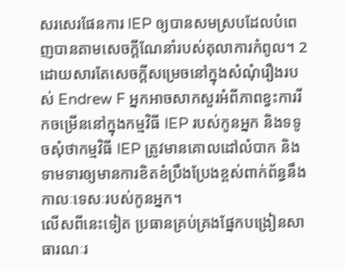សរសេរផែនការ IEP ឲ្យបានសមស្របដែលបំពេញបានតាមសេចក្តីណែនាំរបស់តុលាការកំពូល។ 2 ដោយសារតែសេចក្តីសម្រេចនៅក្នុងសំណុំរឿងរបស់ Endrew F អ្នកអាចសាកសួរអំពីភាពខ្វះការរីកចម្រើននៅក្នុងកម្មវិធី IEP របស់កូនអ្នក និងទទូចសុំថាកម្មវិធី IEP ត្រូវមានគោលដៅលំបាក និងទាមទារឲ្យមានការខិតខំប្រឹងប្រែងខ្ពស់ពាក់ព័ន្ធនឹងកាលៈទេសៈរបស់កូនអ្នក។
លើសពីនេះទៀត ប្រធានគ្រប់គ្រងផ្នែកបង្រៀនសាធារណៈរ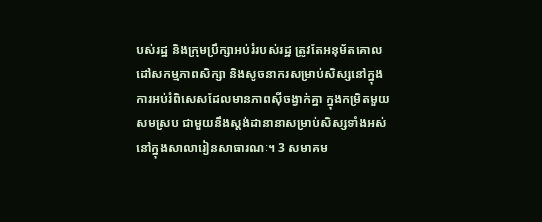បស់រដ្ឋ និងក្រុមប្រឹក្សាអប់រំរបស់រដ្ឋ ត្រូវតែអនុម័តគោលដៅសកម្មភាពសិក្សា និងសូចនាករសម្រាប់សិស្សនៅក្នុងការអប់រំពិសេសដែលមានភាពស៊ីចង្វាក់គ្នា ក្នុងកម្រិតមួយសមស្រប ជាមួយនឹងស្តង់ដានានាសម្រាប់សិស្សទាំងអស់នៅក្នុងសាលារៀនសាធារណៈ។ 3 សមាគម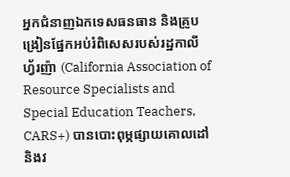អ្នកជំនាញឯកទេសធនធាន និងគ្រូបង្រៀនផ្នែកអប់រំពិសេសរបស់រដ្ឋកាលីហ្វ័រញ៉ា (California Association of Resource Specialists and Special Education Teachers, CARS+) បានបោះពុម្ភផ្សាយគោលដៅនិងវ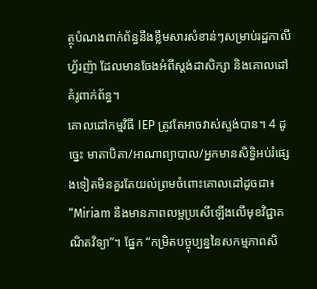ត្ថុបំណងពាក់ព័ន្ធនឹងខ្លឹមសារសំខាន់ៗសម្រាប់រដ្ឋកាលីហ្វ័រញ៉ា ដែលមានចែងអំពីស្តង់ដាសិក្សា និងគោលដៅគំរូពាក់ព័ន្ធ។
គោលដៅកម្មវិធី IEP ត្រូវតែអាចវាស់ស្ទង់បាន។ 4 ដូច្នេះ មាតាបិតា/អាណាព្យាបាល/អ្នកមានសិទ្ធិអប់រំផ្សេងទៀតមិនគួរតែយល់ព្រមចំពោះគោលដៅដូចជា៖ “Miriam នឹងមានភាពលម្អប្រសើឡើងលើមុខវិជ្ជាគណិតវិទ្យា”។ ផ្នែក “កម្រិតបច្ចុប្បន្ននៃសកម្មភាពសិ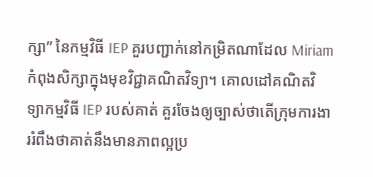ក្សា” នៃកម្មវិធី IEP គួរបញ្ជាក់នៅកម្រិតណាដែល Miriam កំពុងសិក្សាក្នុងមុខវិជ្ជាគណិតវិទ្យា។ គោលដៅគណិតវិទ្យាកម្មវិធី IEP របស់គាត់ គួរចែងឲ្យច្បាស់ថាតើក្រុមការងាររំពឹងថាគាត់នឹងមានភាពល្អប្រ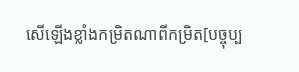សើឡើងខ្លាំងកម្រិតណាពីកម្រិត[បច្ចុប្ប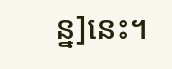ន្ន]នេះ។